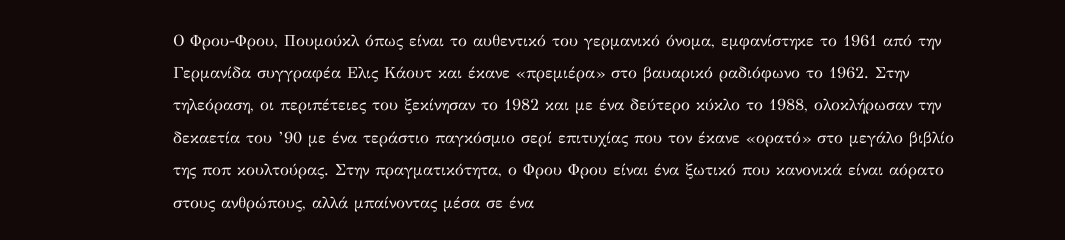Ο Φρου-Φρου, Πουμούκλ όπως είναι το αυθεντικό του γερμανικό όνομα, εμφανίστηκε το 1961 από την Γερμανίδα συγγραφέα Ελις Κάουτ και έκανε «πρεμιέρα» στο βαυαρικό ραδιόφωνο το 1962. Στην τηλεόραση, οι περιπέτειες του ξεκίνησαν το 1982 και με ένα δεύτερο κύκλο το 1988, ολοκλήρωσαν την δεκαετία του ’90 με ένα τεράστιο παγκόσμιο σερί επιτυχίας που τον έκανε «ορατό» στο μεγάλο βιβλίο της ποπ κουλτούρας. Στην πραγματικότητα, ο Φρου Φρου είναι ένα ξωτικό που κανονικά είναι αόρατο στους ανθρώπους, αλλά μπαίνοντας μέσα σε ένα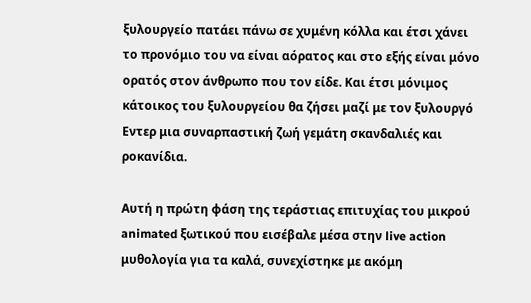ξυλουργείο πατάει πάνω σε χυμένη κόλλα και έτσι χάνει το προνόμιο του να είναι αόρατος και στο εξής είναι μόνο ορατός στον άνθρωπο που τον είδε. Και έτσι μόνιμος κάτοικος του ξυλουργείου θα ζήσει μαζί με τον ξυλουργό Εντερ μια συναρπαστική ζωή γεμάτη σκανδαλιές και ροκανίδια.

Αυτή η πρώτη φάση της τεράστιας επιτυχίας του μικρού animated ξωτικού που εισέβαλε μέσα στην live action μυθολογία για τα καλά, συνεχίστηκε με ακόμη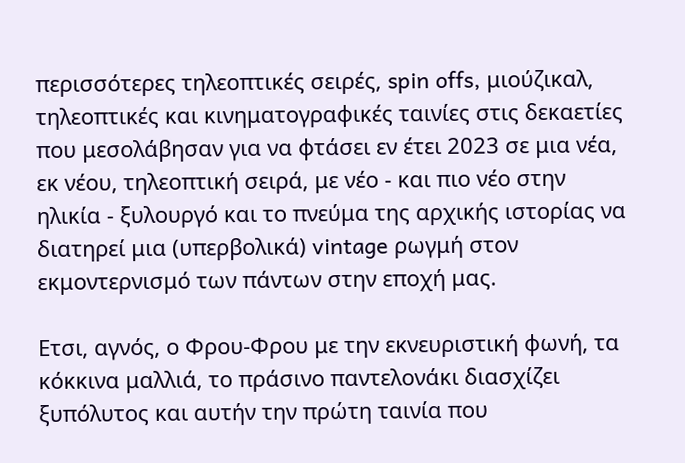περισσότερες τηλεοπτικές σειρές, spin offs, μιούζικαλ, τηλεοπτικές και κινηματογραφικές ταινίες στις δεκαετίες που μεσολάβησαν για να φτάσει εν έτει 2023 σε μια νέα, εκ νέου, τηλεοπτική σειρά, με νέο - και πιο νέο στην ηλικία - ξυλουργό και το πνεύμα της αρχικής ιστορίας να διατηρεί μια (υπερβολικά) vintage ρωγμή στον εκμοντερνισμό των πάντων στην εποχή μας.

Ετσι, αγνός, ο Φρου-Φρου με την εκνευριστική φωνή, τα κόκκινα μαλλιά, το πράσινο παντελονάκι διασχίζει ξυπόλυτος και αυτήν την πρώτη ταινία που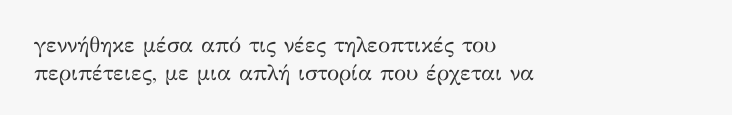γεννήθηκε μέσα από τις νέες τηλεοπτικές του περιπέτειες, με μια απλή ιστορία που έρχεται να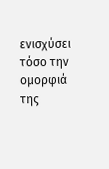ενισχύσει τόσο την ομορφιά της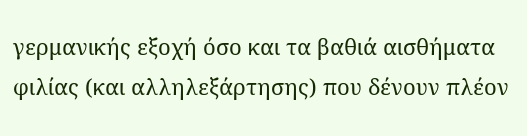γερμανικής εξοχή όσο και τα βαθιά αισθήματα φιλίας (και αλληλεξάρτησης) που δένουν πλέον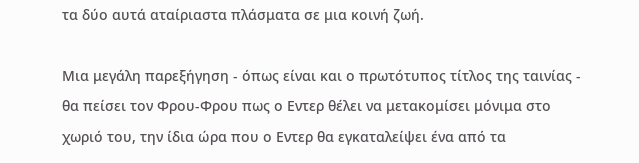τα δύο αυτά αταίριαστα πλάσματα σε μια κοινή ζωή.

Μια μεγάλη παρεξήγηση - όπως είναι και ο πρωτότυπος τίτλος της ταινίας - θα πείσει τον Φρου-Φρου πως ο Εντερ θέλει να μετακομίσει μόνιμα στο χωριό του, την ίδια ώρα που ο Εντερ θα εγκαταλείψει ένα από τα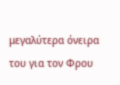μεγαλύτερα όνειρα του για τον Φρου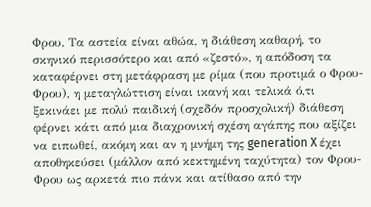Φρου. Τα αστεία είναι αθώα, η διάθεση καθαρή, το σκηνικό περισσότερο και από «ζεστό», η απόδοση τα καταφέρνει στη μετάφραση με ρίμα (που προτιμά ο Φρου-Φρου), η μεταγλώττιση είναι ικανή και τελικά ό,τι ξεκινάει με πολύ παιδική (σχεδόν προσχολική) διάθεση φέρνει κάτι από μια διαχρονική σχέση αγάπης που αξίζει να ειπωθεί, ακόμη και αν η μνήμη της generation X έχει αποθηκεύσει (μάλλον από κεκτημένη ταχύτητα) τον Φρου-Φρου ως αρκετά πιο πάνκ και ατίθασο από την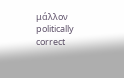μάλλον politically correct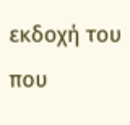εκδοχή του που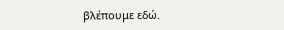βλέπουμε εδώ.